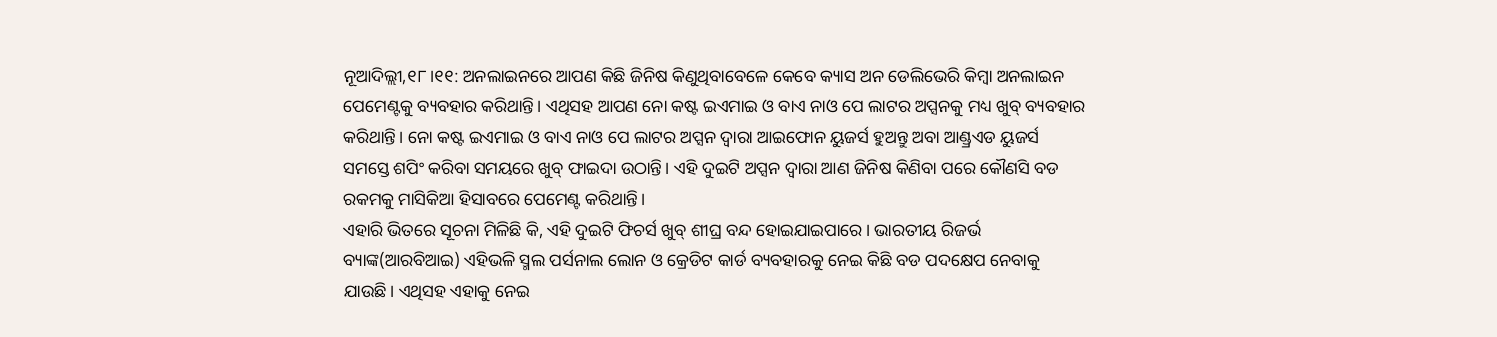ନୂଆଦିଲ୍ଲୀ,୧୮।୧୧: ଅନଲାଇନରେ ଆପଣ କିଛି ଜିନିଷ କିଣୁଥିବାବେଳେ କେବେ କ୍ୟାସ ଅନ ଡେଲିଭେରି କିମ୍ବା ଅନଲାଇନ ପେମେଣ୍ଟକୁ ବ୍ୟବହାର କରିଥାନ୍ତି। ଏଥିସହ ଆପଣ ନୋ କଷ୍ଟ ଇଏମାଇ ଓ ବାଏ ନାଓ ପେ ଲାଟର ଅପ୍ସନକୁ ମଧ୍ୟ ଖୁବ୍ ବ୍ୟବହାର କରିଥାନ୍ତି। ନୋ କଷ୍ଟ ଇଏମାଇ ଓ ବାଏ ନାଓ ପେ ଲାଟର ଅପ୍ସନ ଦ୍ୱାରା ଆଇଫୋନ ୟୁଜର୍ସ ହୁଅନ୍ତୁ ଅବା ଆଣ୍ଡ୍ରଏଡ ୟୁଜର୍ସ ସମସ୍ତେ ଶପିଂ କରିବା ସମୟରେ ଖୁବ୍ ଫାଇଦା ଉଠାନ୍ତି। ଏହି ଦୁଇଟି ଅପ୍ସନ ଦ୍ୱାରା ଆଣ ଜିନିଷ କିଣିବା ପରେ କୌଣସି ବଡ ରକମକୁ ମାସିକିଆ ହିସାବରେ ପେମେଣ୍ଟ କରିଥାନ୍ତି।
ଏହାରି ଭିତରେ ସୂଚନା ମିଳିଛି କି, ଏହି ଦୁଇଟି ଫିଚର୍ସ ଖୁବ୍ ଶୀଘ୍ର ବନ୍ଦ ହୋଇଯାଇପାରେ। ଭାରତୀୟ ରିଜର୍ଭ ବ୍ୟାଙ୍କ(ଆରବିଆଇ) ଏହିଭଳି ସ୍ମଲ ପର୍ସନାଲ ଲୋନ ଓ କ୍ରେଡିଟ କାର୍ଡ ବ୍ୟବହାରକୁ ନେଇ କିଛି ବଡ ପଦକ୍ଷେପ ନେବାକୁ ଯାଉଛି। ଏଥିସହ ଏହାକୁ ନେଇ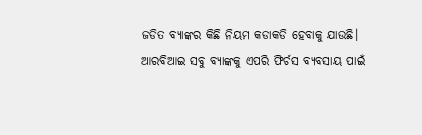ଜଡିତ ବ୍ୟାଙ୍କର କିଛି ନିୟମ କଡାକଡି ହେବାକୁ ଯାଉଛି।
ଆରବିଆଇ ସବୁ ବ୍ୟାଙ୍କକୁ ଏପରି ଫିର୍ଚସ ବ୍ୟବସାୟ ପାଇଁ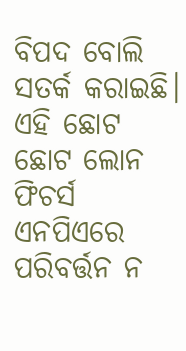ବିପଦ ବୋଲି ସତର୍କ କରାଇଛି। ଏହି ଛୋଟ ଛୋଟ ଲୋନ ଫିଚର୍ସ ଏନପିଏରେ ପରିବର୍ତ୍ତନ ନ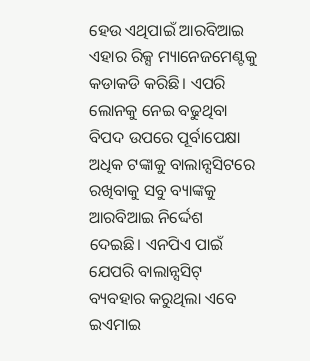ହେଉ ଏଥିପାଇଁ ଆରବିଆଇ ଏହାର ରିକ୍ସ ମ୍ୟାନେଜମେଣ୍ଟକୁ କଡାକଡି କରିଛି। ଏପରି ଲୋନକୁ ନେଇ ବଢୁଥିବା ବିପଦ ଉପରେ ପୂର୍ବାପେକ୍ଷା ଅଧିକ ଟଙ୍କାକୁ ବାଲାନ୍ସସିଟରେ ରଖିବାକୁ ସବୁ ବ୍ୟାଙ୍କକୁ ଆରବିଆଇ ନିର୍ଦ୍ଦେଶ ଦେଇଛି। ଏନପିଏ ପାଇଁ ଯେପରି ବାଲାନ୍ସସିଟ୍ ବ୍ୟବହାର କରୁଥିଲା ଏବେ ଇଏମାଇ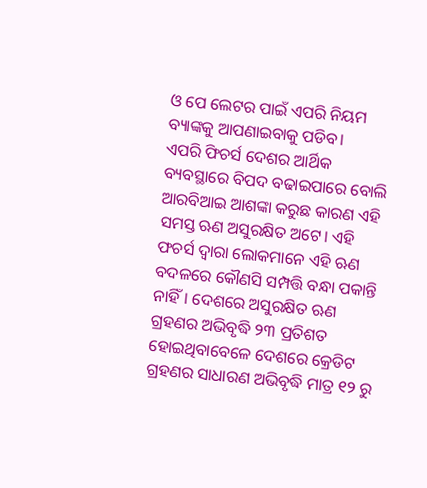ଓ ପେ ଲେଟର ପାଇଁ ଏପରି ନିୟମ ବ୍ୟାଙ୍କକୁ ଆପଣାଇବାକୁ ପଡିବ।
ଏପରି ଫିଚର୍ସ ଦେଶର ଆର୍ଥିକ ବ୍ୟବସ୍ଥାରେ ବିପଦ ବଢାଇପାରେ ବୋଲି ଆରବିଆଇ ଆଶଙ୍କା କରୁଛ କାରଣ ଏହି ସମସ୍ତ ଋଣ ଅସୁରକ୍ଷିତ ଅଟେ। ଏହି ଫଚର୍ସ ଦ୍ୱାରା ଲୋକମାନେ ଏହି ଋଣ ବଦଳରେ କୌଣସି ସମ୍ପତ୍ତି ବନ୍ଧା ପକାନ୍ତି ନାହିଁ। ଦେଶରେ ଅସୁରକ୍ଷିତ ଋଣ ଗ୍ରହଣର ଅଭିବୃଦ୍ଧି ୨୩ ପ୍ରତିଶତ ହୋଇଥିବାବେଳେ ଦେଶରେ କ୍ରେଡିଟ ଗ୍ରହଣର ସାଧାରଣ ଅଭିବୃଦ୍ଧି ମାତ୍ର ୧୨ ରୁ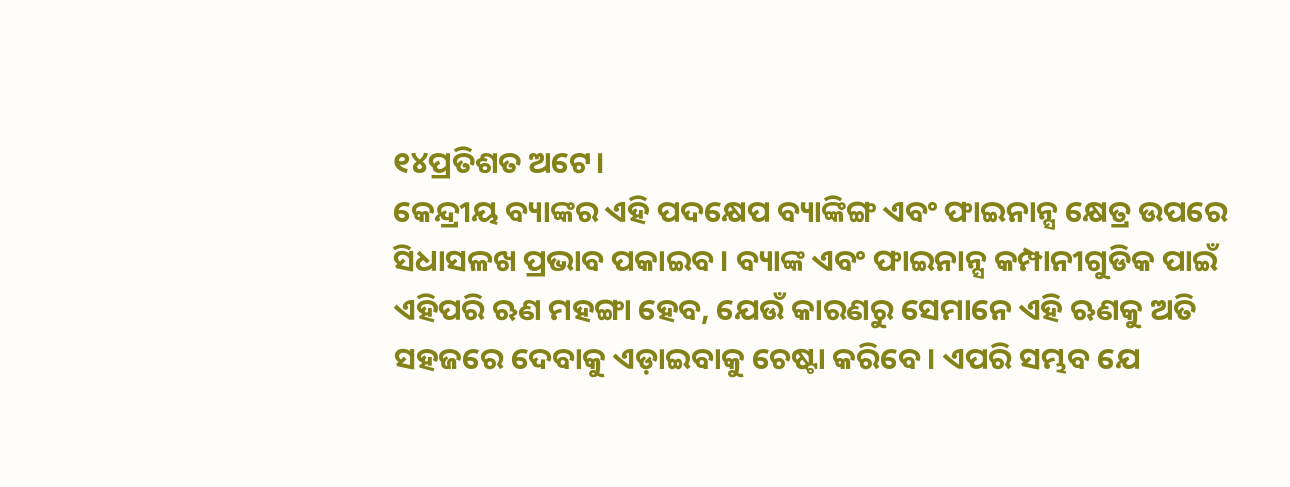୧୪ପ୍ରତିଶତ ଅଟେ।
କେନ୍ଦ୍ରୀୟ ବ୍ୟାଙ୍କର ଏହି ପଦକ୍ଷେପ ବ୍ୟାଙ୍କିଙ୍ଗ ଏବଂ ଫାଇନାନ୍ସ କ୍ଷେତ୍ର ଉପରେ ସିଧାସଳଖ ପ୍ରଭାବ ପକାଇବ। ବ୍ୟାଙ୍କ ଏବଂ ଫାଇନାନ୍ସ କମ୍ପାନୀଗୁଡିକ ପାଇଁ ଏହିପରି ଋଣ ମହଙ୍ଗା ହେବ, ଯେଉଁ କାରଣରୁ ସେମାନେ ଏହି ଋଣକୁ ଅତି ସହଜରେ ଦେବାକୁ ଏଡ଼ାଇବାକୁ ଚେଷ୍ଟା କରିବେ। ଏପରି ସମ୍ଭବ ଯେ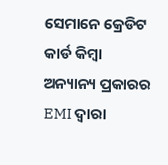ସେମାନେ କ୍ରେଡିଟ କାର୍ଡ କିମ୍ବା ଅନ୍ୟାନ୍ୟ ପ୍ରକାରର EMI ଦ୍ୱାରା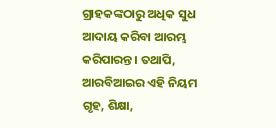ଗ୍ରାହକଙ୍କଠାରୁ ଅଧିକ ସୁଧ ଆଦାୟ କରିବା ଆରମ୍ଭ କରିପାରନ୍ତ। ତଥାପି, ଆରବିଆଇର ଏହି ନିୟମ ଗୃହ, ଶିକ୍ଷା,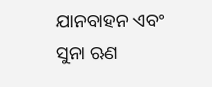ଯାନବାହନ ଏବଂ ସୁନା ଋଣ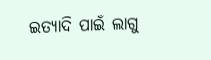ଇତ୍ୟାଦି ପାଇଁ ଲାଗୁ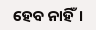ହେବ ନାହିଁ।